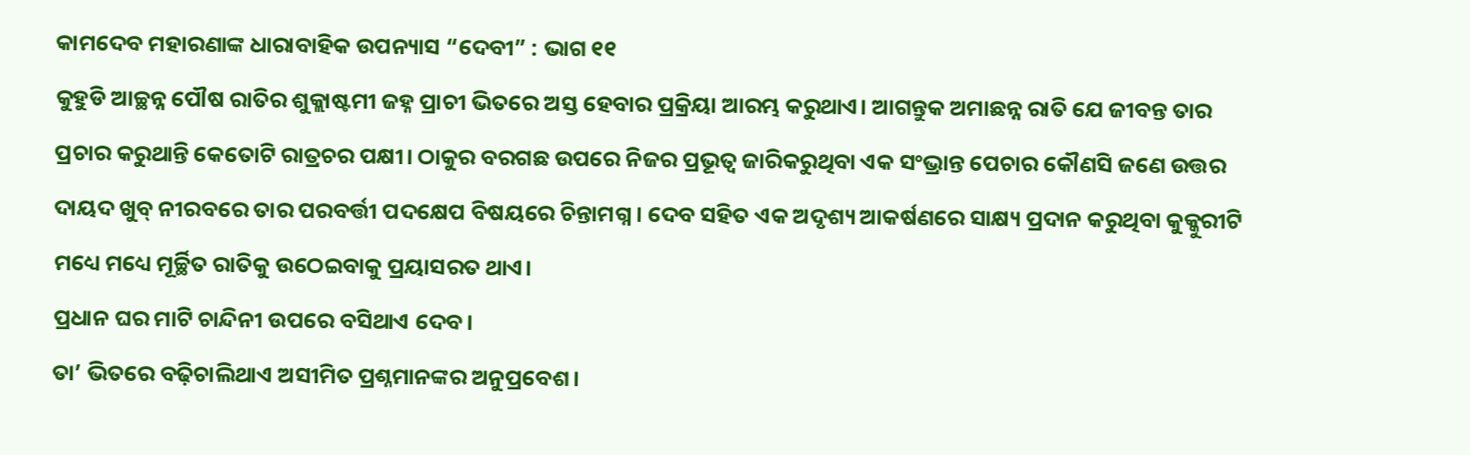କାମଦେବ ମହାରଣାଙ୍କ ଧାରାବାହିକ ଉପନ୍ୟାସ “ଦେବୀ” : ଭାଗ ୧୧
କୁହୁଡି ଆଚ୍ଛନ୍ନ ପୌଷ ରାତିର ଶୁକ୍ଲାଷ୍ଟମୀ ଜହ୍ନ ପ୍ରାଚୀ ଭିତରେ ଅସ୍ତ ହେବାର ପ୍ରକ୍ରିୟା ଆରମ୍ଭ କରୁଥାଏ। ଆଗନ୍ତୁକ ଅମାଛନ୍ନ ରାତି ଯେ ଜୀବନ୍ତ ତାର ପ୍ରଚାର କରୁଥାନ୍ତି କେତୋଟି ରାତ୍ରଚର ପକ୍ଷୀ। ଠାକୁର ବରଗଛ ଉପରେ ନିଜର ପ୍ରଭୂତ୍ଵ ଜାରିକରୁଥିବା ଏକ ସଂଭ୍ରାନ୍ତ ପେଚାର କୌଣସି ଜଣେ ଉତ୍ତର ଦାୟଦ ଖୁବ୍ ନୀରବରେ ତାର ପରବର୍ତ୍ତୀ ପଦକ୍ଷେପ ବିଷୟରେ ଚିନ୍ତାମଗ୍ନ । ଦେବ ସହିତ ଏକ ଅଦୃଶ୍ୟ ଆକର୍ଷଣରେ ସାକ୍ଷ୍ୟ ପ୍ରଦାନ କରୁଥିବା କୁକ୍କୁରୀଟି ମଧ୍ୟେ ମଧ୍ୟେ ମୂର୍ଚ୍ଛିତ ରାତିକୁ ଉଠେଇବାକୁ ପ୍ରୟାସରତ ଥାଏ।
ପ୍ରଧାନ ଘର ମାଟି ଚାନ୍ଦିନୀ ଉପରେ ବସିଥାଏ ଦେବ।
ତା’ ଭିତରେ ବଢ଼ିଚାଲିଥାଏ ଅସୀମିତ ପ୍ରଶ୍ନମାନଙ୍କର ଅନୁପ୍ରବେଶ।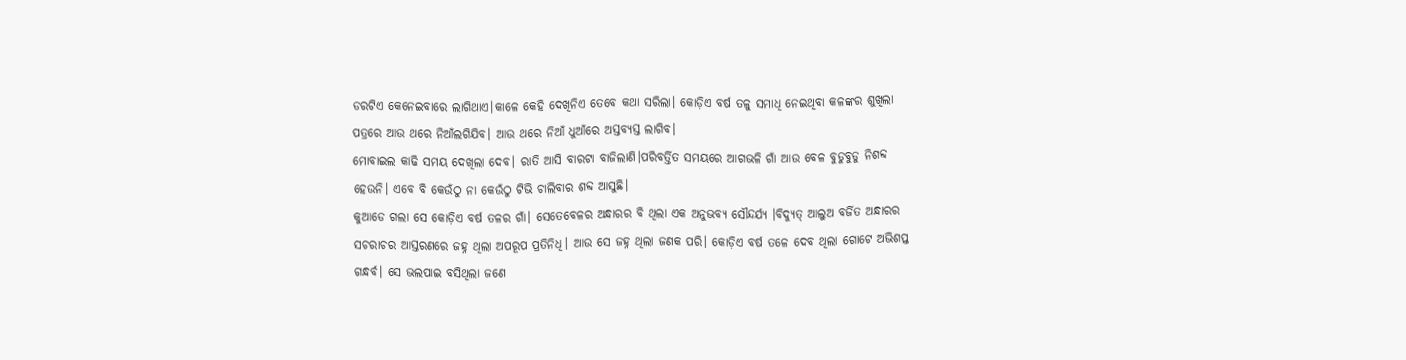ଡରଟିଏ କେନେଇବାରେ ଲାଗିଥାଏ।କାଳେ କେହି ଦେଖିନିଏ ତେବେ କଥା ସରିଲା। କୋଡ଼ିଏ ବର୍ଷ ତଳୁ ସମାଧି ନେଇଥିବା କଳଙ୍କର ଶୁଖିଲା ପତ୍ରରେ ଆଉ ଥରେ ନିଆଁଲଗିଯିବ। ଆଉ ଥରେ ନିଆଁ ଧୁଆଁରେ ଅସ୍ତବ୍ୟସ୍ତ ଲାଗିବ।
ମୋବାଇଲ କାଢି ସମୟ ଦେଖିଲା ଦେବ। ରାତି ଆସି ବାରଟା ବାଜିଲାଣି।ପରିବର୍ତ୍ତିତ ସମୟରେ ଆଗଭଳି ଗାଁ ଆଉ ବେଳ ବୁଡୁବୁଡୁ ନିଶବ୍ଦ ହେଉନି। ଏବେ ବି କେଉଁଠୁ ନା କେଉଁଠୁ ଟିଭି ଚାଲିବାର ଶବ୍ଦ ଆସୁଛି।
କୁଆଡେ ଗଲା ସେ କୋଡ଼ିଏ ବର୍ଷ ତଳର ଗାଁ। ସେତେବେଳର ଅନ୍ଧାରର ବି ଥିଲା ଏକ ଅନୁଭବ୍ୟ ସୌନ୍ଦର୍ଯ୍ୟ ।ବିଦ୍ୟୁତ୍ ଆଲୁଅ ବର୍ଜିତ ଅନ୍ଧାରର ସଚରାଚର ଆସ୍ତରଣରେ ଜହ୍ନ ଥିଲା ଅପରୂପ ପ୍ରତିନିଧି। ଆଉ ସେ ଜହ୍ନ ଥିଲା ଜଣକ ପରି। କୋଡ଼ିଏ ବର୍ଷ ତଳେ ଦେବ ଥିଲା ଗୋଟେ ଅଭିଶପ୍ତ ଗନ୍ଧର୍ବ। ସେ ଭଲପାଇ ବସିଥିଲା ଜଣେ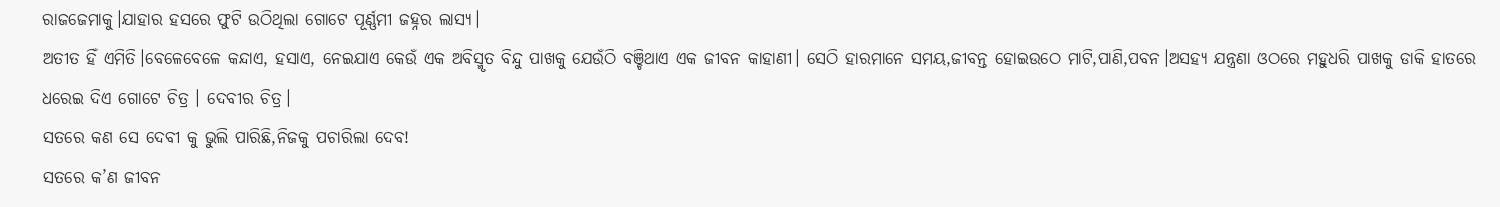ରାଜଜେମାକୁ।ଯାହାର ହସରେ ଫୁଟି ଉଠିଥିଲା ଗୋଟେ ପୂର୍ଣ୍ଣମୀ ଜହ୍ନର ଲାସ୍ୟ।
ଅତୀତ ହିଁ ଏମିତି।ବେଳେବେଳେ କନ୍ଦାଏ, ହସାଏ, ନେଇଯାଏ କେଉଁ ଏକ ଅବିସ୍ମୃତ ବିନ୍ଦୁ ପାଖକୁ ଯେଉଁଠି ବଞ୍ଚିଥାଏ ଏକ ଜୀବନ କାହାଣୀ। ସେଠି ହାରମାନେ ସମୟ,ଜୀବନ୍ତ ହୋଇଉଠେ ମାଟି,ପାଣି,ପବନ।ଅସହ୍ୟ ଯନ୍ତ୍ରଣା ଓଠରେ ମହୁଧରି ପାଖକୁ ଡାକି ହାତରେ ଧରେଇ ଦିଏ ଗୋଟେ ଚିତ୍ର । ଦେବୀର ଚିତ୍ର।
ସତରେ କଣ ସେ ଦେବୀ କୁ ଭୁଲି ପାରିଛି,ନିଜକୁ ପଚାରିଲା ଦେବ!
ସତରେ କ’ଣ ଜୀବନ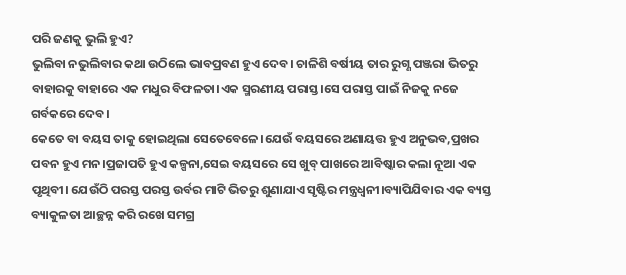ପରି ଜଣକୁ ଭୁଲି ହୁଏ?
ଭୁଲିବା ନଭୁଲିବାର କଥା ଉଠିଲେ ଭାବପ୍ରବଣ ହୁଏ ଦେବ। ଚାଳିଶି ବର୍ଷୀୟ ତାର ରୁଗ୍ଣ ପଞ୍ଜରା ଭିତରୁ ବାହାରକୁ ବାହାରେ ଏକ ମଧୁର ବିଫଳତା।ଏକ ସ୍ମରଣୀୟ ପରାସ୍ତ।ସେ ପରାସ୍ତ ପାଇଁ ନିଜକୁ ନଜେ ଗର୍ବକରେ ଦେବ।
କେତେ ବା ବୟସ ତାକୁ ହୋଇଥିଲା ସେତେବେଳେ।ଯେଉଁ ବୟସରେ ଅଣାୟତ୍ତ ହୁଏ ଅନୁଭବ,ପ୍ରଖର ପବନ ହୁଏ ମନ।ପ୍ରଜାପତି ହୁଏ କଳ୍ପନା,ସେଇ ବୟସରେ ସେ ଖୁବ୍ ପାଖରେ ଆବିଷ୍କାର କଲା ନୂଆ ଏକ ପୃଥିବୀ। ଯେଉଁଠି ପରସ୍ତ ପରସ୍ତ ଉର୍ବର ମାଟି ଭିତରୁ ଶୁଣାଯାଏ ସୃଷ୍ଟିର ମନ୍ତ୍ରଧ୍ଵନୀ।ବ୍ୟାପିଯିବାର ଏକ ବ୍ୟସ୍ତ ବ୍ୟାକୁଳତା ଆଚ୍ଛନ୍ନ କରି ରଖେ ସମଗ୍ର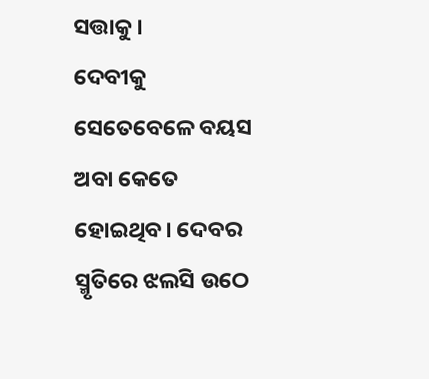ସତ୍ତାକୁ।
ଦେବୀକୁ ସେତେବେଳେ ବୟସ ଅବା କେତେ ହୋଇଥିବ। ଦେବର ସ୍ମୃତିରେ ଝଲସି ଉଠେ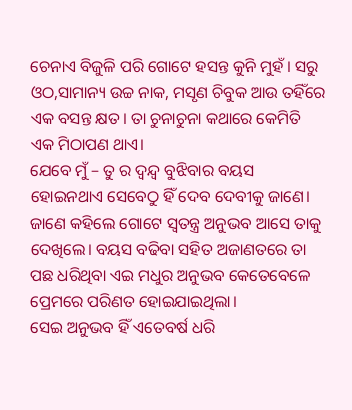ଚେନାଏ ବିଜୁଳି ପରି ଗୋଟେ ହସନ୍ତ କୁନି ମୁହଁ। ସରୁ ଓଠ,ସାମାନ୍ୟ ଉଚ୍ଚ ନାକ, ମସୃଣ ଚିବୁକ ଆଉ ତହିଁରେ ଏକ ବସନ୍ତ କ୍ଷତ। ତା ଚୁନାଚୁନା କଥାରେ କେମିତି ଏକ ମିଠାପଣ ଥାଏ।
ଯେବେ ମୁଁ – ତୁ ର ଦ୍ୱନ୍ଦ୍ଵ ବୁଝିବାର ବୟସ ହୋଇନଥାଏ ସେବେଠୁ ହିଁ ଦେବ ଦେବୀକୁ ଜାଣେ। ଜାଣେ କହିଲେ ଗୋଟେ ସ୍ଵତନ୍ତ୍ର ଅନୁଭବ ଆସେ ତାକୁ ଦେଖିଲେ। ବୟସ ବଢିବା ସହିତ ଅଜାଣତରେ ତା ପଛ ଧରିଥିବା ଏଇ ମଧୁର ଅନୁଭବ କେତେବେଳେ ପ୍ରେମରେ ପରିଣତ ହୋଇଯାଇଥିଲା।
ସେଇ ଅନୁଭବ ହିଁ ଏତେବର୍ଷ ଧରି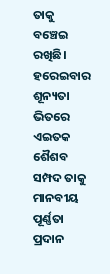ତାକୁ ବଞ୍ଚେଇ ରଖିଛି। ହରେଇବାର ଶୂନ୍ୟତା ଭିତରେ ଏଇତକ ଶୈଶବ ସମ୍ପଦ ତାକୁ ମାନବୀୟ ପୂର୍ଣ୍ଣତା ପ୍ରଦାନ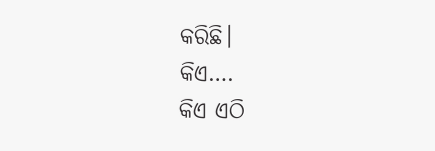କରିଛି।
କିଏ….
କିଏ ଏଠି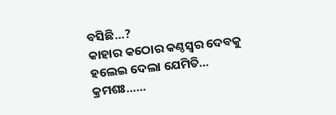ବସିଛି…?
କାହାର କଠୋର କଣ୍ଠସ୍ୱର ଦେବକୁ ହଲେଇ ଦେଲା ଯେମିତି…
କ୍ରମଶଃ……